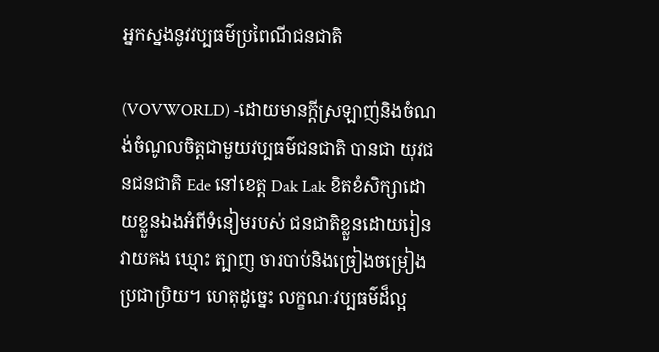អ្នកស្នងនូវវប្បធម៌ប្រពៃណីជនជាតិ

(VOVWORLD) -ដោយមានក្តីស្រឡាញ់និងចំណង់ចំណូលចិត្តជាមួយវប្បធម៌ជនជាតិ បានជា យុវជនជនជាតិ Ede នៅខេត្ត Dak Lak ខិតខំសិក្សាដោយខ្លួនឯងអំពីទំនៀមរបស់ ជនជាតិខ្លួនដោយរៀនវាយគង ឃ្មោះ ត្បាញ ចារបាប់និងច្រៀងចម្រៀងប្រជាប្រិយ។ ហេតុដូច្នេះ លក្ខណៈវប្បធម៌ដ៏ល្អ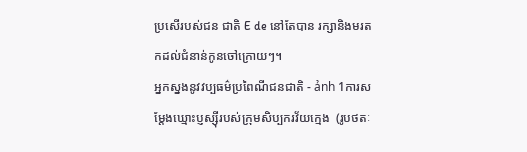ប្រសើរបស់ជន ជាតិ E de នៅតែបាន រក្សានិងមរតកដល់ជំនាន់កូនចៅក្រោយៗ។
អ្នកស្នងនូវវប្បធម៌ប្រពៃណីជនជាតិ - ảnh 1ការសម្តែងឃ្មោះប្ញស្ស៊ីរបស់ក្រុមសិប្បករវ័យក្មេង  (រូបថតៈ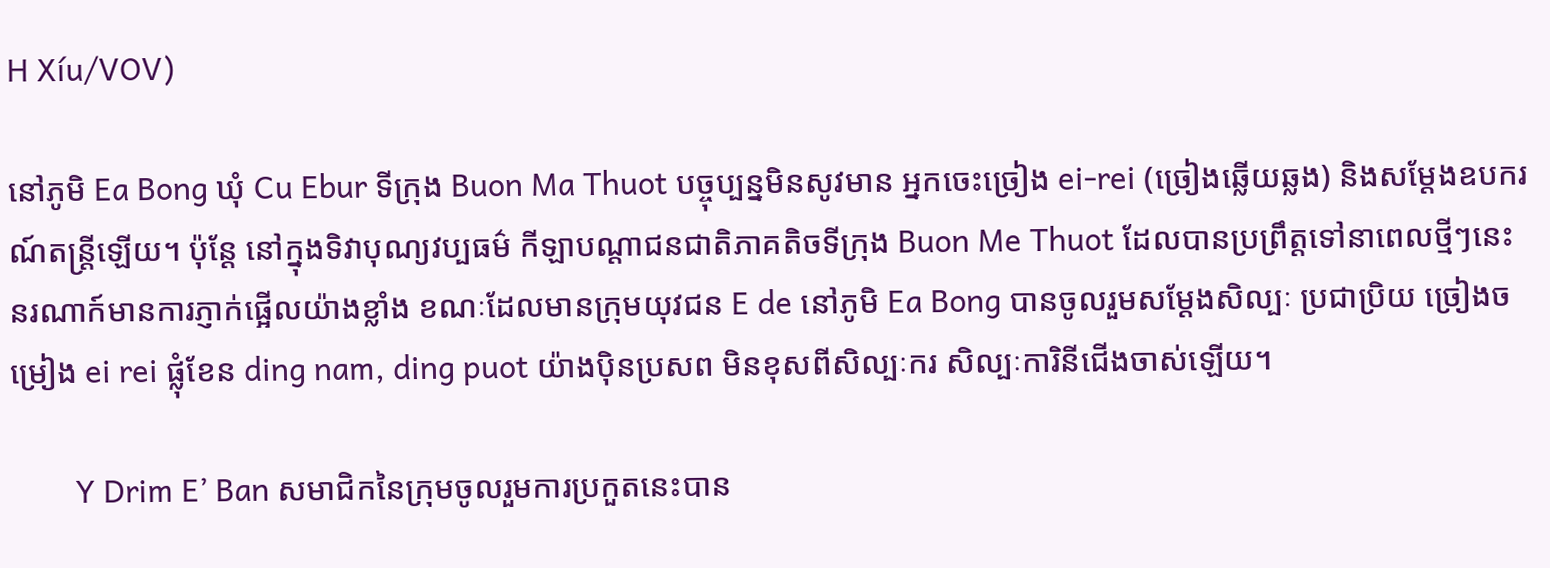H Xíu/VOV)

នៅភូមិ Ea Bong ឃុំ Cu Ebur ទីក្រុង Buon Ma Thuot បច្ចុប្បន្នមិនសូវមាន អ្នកចេះច្រៀង ei-rei (ច្រៀងឆ្លើយឆ្លង) និងសម្តែងឧបករណ៍តន្ត្រីឡើយ។ ប៉ុន្តែ នៅក្នុងទិវាបុណ្យវប្បធម៌ កីឡាបណ្តាជនជាតិភាគតិចទីក្រុង Buon Me Thuot ដែលបានប្រព្រឹត្តទៅនាពេលថ្មីៗនេះ នរណាក៍មានការភ្ញាក់ផ្អើលយ៉ាងខ្លាំង ខណៈដែលមានក្រុមយុវជន E de នៅភូមិ Ea Bong បានចូលរួមសម្តែងសិល្បៈ ប្រជាប្រិយ ច្រៀងចម្រៀង ei rei ផ្លុំខែន ding nam, ding puot យ៉ាងប៉ិនប្រសព មិនខុសពីសិល្បៈករ សិល្បៈការិនីជើងចាស់ឡើយ។

        Y Drim E’ Ban សមាជិកនៃក្រុមចូលរួមការប្រកួតនេះបាន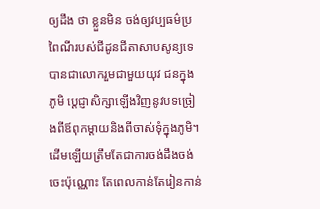ឲ្យដឹង ថា ខ្លួនមិន ចង់ឲ្យវប្បធម៌ប្រពៃណីរបស់ជីដូនជីតាសាបសូន្យទេ បានជាលោករួមជាមួយយុវ ជនក្នុងភូមិ ប្តេជ្ញាសិក្សាឡើងវិញនូវបទច្រៀងពីឪពុកម្តាយនិងពីចាស់ទុំក្នុងភូមិ។ ដើមឡើយត្រឹមតែជាការចង់ដឹងចង់ចេះប៉ុណ្ណោះ តែពេលកាន់តែរៀនកាន់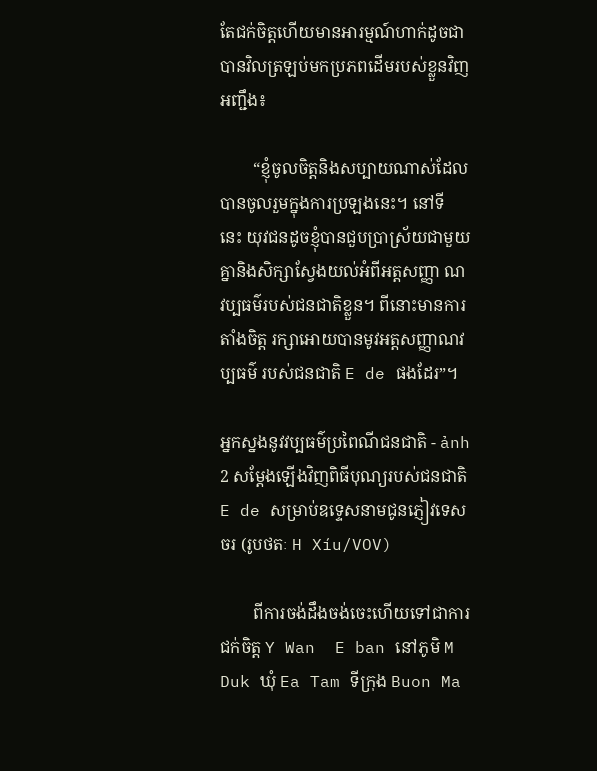តែជក់ចិត្តហើយមានអារម្មណ៍ហាក់ដូចជាបានវិលត្រឡប់មកប្រភពដើមរបស់ខ្លួនវិញអញ្ជឹង៖

        “ខ្ញុំចូលចិត្តនិងសប្បាយណាស់ដែលបានចូលរួមក្នុងការប្រឡងនេះ។ នៅទី នេះ យុវជនដូចខ្ញុំបានជួបប្រាស្រ័យជាមួយគ្នានិងសិក្សាស្វែងយល់អំពីអត្តសញ្ញា ណវប្បធម៌របស់ជនជាតិខ្លួន។ ពីនោះមានការតាំងចិត្ត រក្សាអោយបានមូវអត្តសញ្ញាណវប្បធម៌ របស់ជនជាតិ E de ផងដែរ”។

អ្នកស្នងនូវវប្បធម៌ប្រពៃណីជនជាតិ - ảnh 2 សម្តែងឡើងវិញពិធីបុណ្យរបស់ជនជាតិ E de សម្រាប់ឧទ្ទេសនាមជូនភ្ញៀវទេសចរ (រូបថតៈ H Xíu/VOV)

        ពីការចង់ដឹងចង់ចេះហើយទៅជាការជក់ចិត្ត Y Wan  E ban នៅភូមិ M Duk ឃុំ Ea Tam ទីក្រុង Buon Ma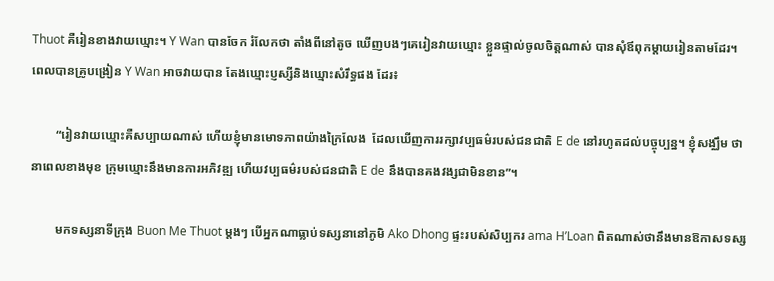Thuot គឺរៀនខាងវាយឃ្មោះ។ Y Wan បានចែក រំលែកថា តាំងពីនៅតូច ឃើញបងៗគេរៀនវាយឃ្មោះ ខ្លួនផ្ទាល់ចូលចិត្តណាស់ បានសុំឪពុកម្តាយរៀនតាមដែរ។ ពេលបានគ្រូបង្រៀន Y Wan អាចវាយបាន តែងឃ្មោះប្ញស្សីនិងឃ្មោះសំរឹទ្ធផង ដែរ៖

        “រៀនវាយឃ្មោះគឺសប្បាយណាស់ ហើយខ្ញុំមានមោទភាពយ៉ាងក្រៃលែង  ដែលឃើញការរក្សាវប្បធម៌របស់ជនជាតិ E de នៅរហូតដល់បច្ចុប្បន្ន។ ខ្ញុំសង្ឈឹម ថា នាពេលខាងមុខ ក្រុមឃ្មោះនឹងមានការអភិវឌ្ឍ ហើយវប្បធម៌របស់ជនជាតិ E de នឹងបានគងវង្សជាមិនខាន”។

        មកទស្សនាទីក្រុង Buon Me Thuot ម្តងៗ បើអ្នកណាធ្លាប់ទស្សនានៅភូមិ Ako Dhong ផ្ទះរបស់សិប្បករ ama H’Loan ពិតណាស់ថានឹងមានឱកាសទស្ស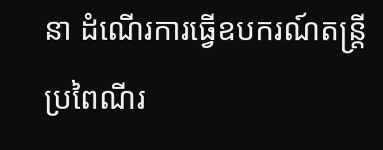នា ដំណើរការធ្វើឧបករណ៍តន្ត្រីប្រពៃណីរ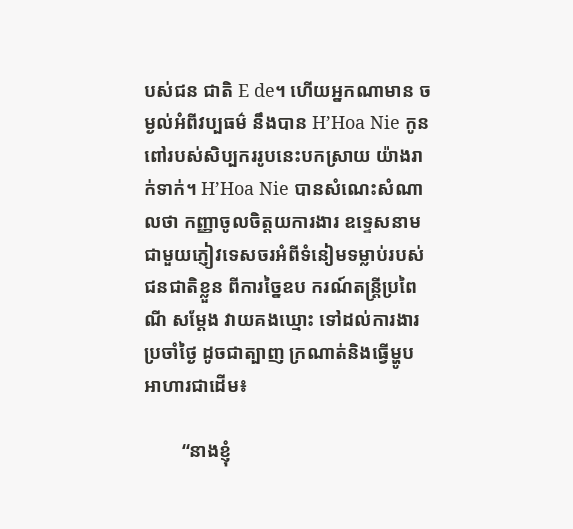បស់ជន ជាតិ E de។ ហើយអ្នកណាមាន ចម្ងល់អំពីវប្បធម៌ នឹងបាន H’Hoa Nie កូនពៅរបស់សិប្បកររូបនេះបកស្រាយ យ៉ាងរាក់ទាក់។ H’Hoa Nie បានសំណេះសំណាលថា កញ្ញាចូលចិត្តយការងារ ឧទ្ទេសនាមជាមួយភ្ញៀវទេសចរអំពីទំនៀមទម្លាប់របស់ជនជាតិខ្លួន ពីការច្នៃឧប ករណ៍តន្ត្រីប្រពៃណី សម្តែង វាយគងឃ្មោះ ទៅដល់ការងារប្រចាំថ្ងៃ ដូចជាត្បាញ ក្រណាត់និងធ្វើម្ហូបអាហារជាដើម៖

        “នាងខ្ញុំ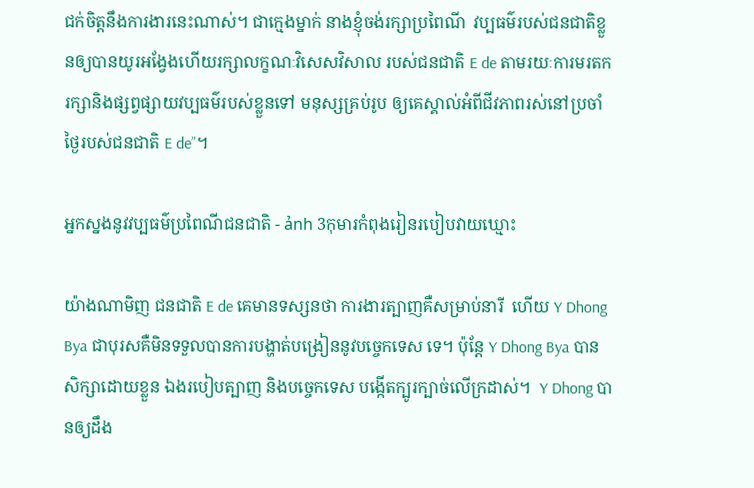ជក់ចិត្តនឹងការងារនេះណាស់។ ជាក្មេងម្នាក់ នាងខ្ញុំចង់រក្សាប្រពៃណី  វប្បធម៌របស់ជនជាតិខ្លួនឲ្យបានយូរអង្វែងហើយរក្សាលក្ខណៈវិសេសវិសាល របស់ជនជាតិ E de តាមរយៈការមរតក រក្សានិងផ្សព្វផ្សាយវប្បធម៌របស់ខ្លួនទៅ មនុស្សគ្រប់រូប ឲ្យគេស្គាល់អំពីជីវភាពរស់នៅប្រចាំថ្ងៃរបស់ជនជាតិ E de”។

អ្នកស្នងនូវវប្បធម៌ប្រពៃណីជនជាតិ - ảnh 3កុមារកំពុងរៀនរបៀបវាយឃ្មោះ

យ៉ាងណាមិញ ជនជាតិ E de គេមានទស្សនថា ការងារត្បាញគឺសម្រាប់នារី  ហើយ Y Dhong Bya ជាបុរសគឺមិនទទួលបានការបង្ហាត់បង្រៀននូវបច្ចេកទេស ទេ។ ប៉ុន្តែ Y Dhong Bya បានសិក្សាដោយខ្លួន ឯងរបៀបត្បាញ និងបច្ចេកទេស បង្កើតក្បូរក្បាច់លើក្រដាស់។  Y Dhong បានឲ្យដឹង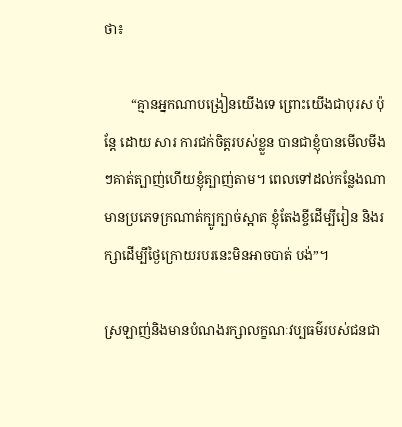ថា៖

        “គ្មានអ្នកណាបង្រៀនយើងទេ ព្រោះយើងជាបុរស ប៉ុន្តែ ដោយ សារ ការជក់ចិត្តរបស់ខ្លួន បានជាខ្ញុំបានមើលមីងៗគាត់ត្បាញ់ហើយខ្ញុំត្បាញ់តាម។ ពេលទៅដល់កន្លែងណាមានប្រភេទក្រណាត់ក្បូក្បាច់ស្អាត ខ្ញុំតែងខ្ចីដើម្បីរៀន និងរក្សាដើម្បីថ្ងៃក្រោយរបរនេះមិនអាចបាត់ បង់”។

ស្រឡាញ់និងមានបំណងរក្សាលក្ខណៈវប្បធម៌របស់ជនជា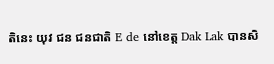តិនេះ យុវ ជន ជនជាតិ E de នៅខេត្ត Dak Lak បានសិ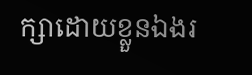ក្សាដោយខ្លួនឯងរ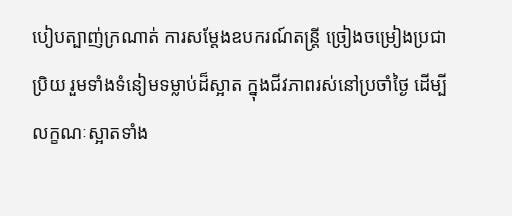បៀបត្បាញ់ក្រណាត់ ការសម្តែងឧបករណ៍តន្ត្រី ច្រៀងចម្រៀងប្រជា ប្រិយ រួមទាំងទំនៀមទម្លាប់ដ៏ស្អាត ក្នុងជីវភាពរស់នៅប្រចាំថ្ងៃ ដើម្បីលក្ខណៈស្អាតទាំង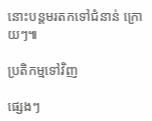នោះបន្តមរតកទៅជំនាន់ ក្រោយៗ៕

ប្រតិកម្មទៅវិញ

ផ្សេងៗ